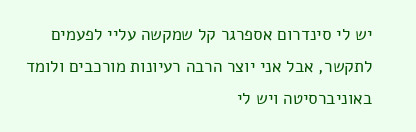יש לי סינדרום אספרגר קל שמקשה עליי לפעמים לתקשר, אבל אני יוצר הרבה רעיונות מורכבים ולומד באוניברסיטה ויש לי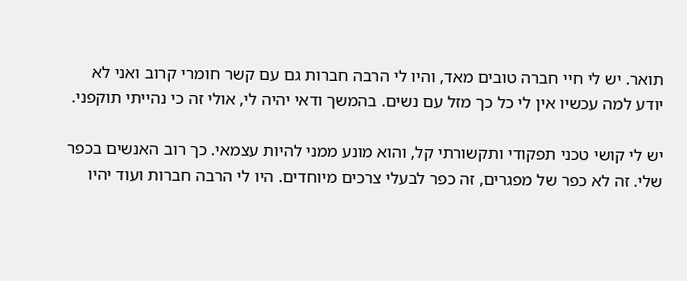תואר. יש לי חיי חברה טובים מאד, והיו לי הרבה חברות גם עם קשר חומרי קרוב ואני לא יודע למה עכשיו אין לי כל כך מזל עם נשים. בהמשך ודאי יהיה לי, אולי זה כי נהייתי תוקפני.

יש לי קושי טכני תפקודי ותקשורתי קל, והוא מונע ממני להיות עצמאי. כך רוב האנשים בכפר שלי. זה לא כפר של מפגרים, זה כפר לבעלי צרכים מיוחדים. היו לי הרבה חברות ועוד יהיו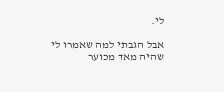לי.

אבל הגבתי למה שאמרו לי שהיה מאד מכוער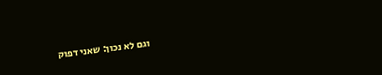וגם לא נכון: שאני דפוק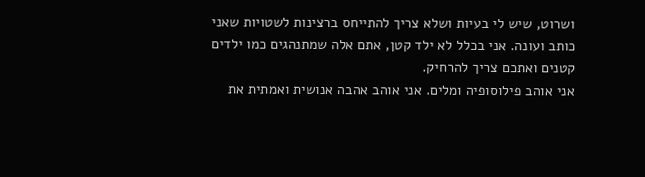ושרוט, שיש לי בעיות ושלא צריך להתייחס ברצינות לשטויות שאני כותב ועונה. אני בכלל לא ילד קטן, אתם אלה שמתנהגים כמו ילדים קטנים ואתכם צריך להרחיק.
אני אוהב פילוסופיה ומלים. אני אוהב אהבה אנושית ואמתית את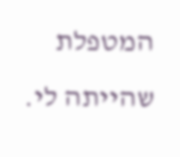המטפלת שהייתה לי.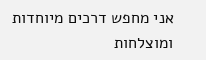אני מחפש דרכים מיוחדות ומוצלחות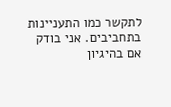לתקשר כמו התעניינות בתחביבים. אני בודק אם בהיגיון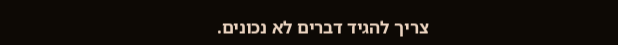צריך להגיד דברים לא נכונים.